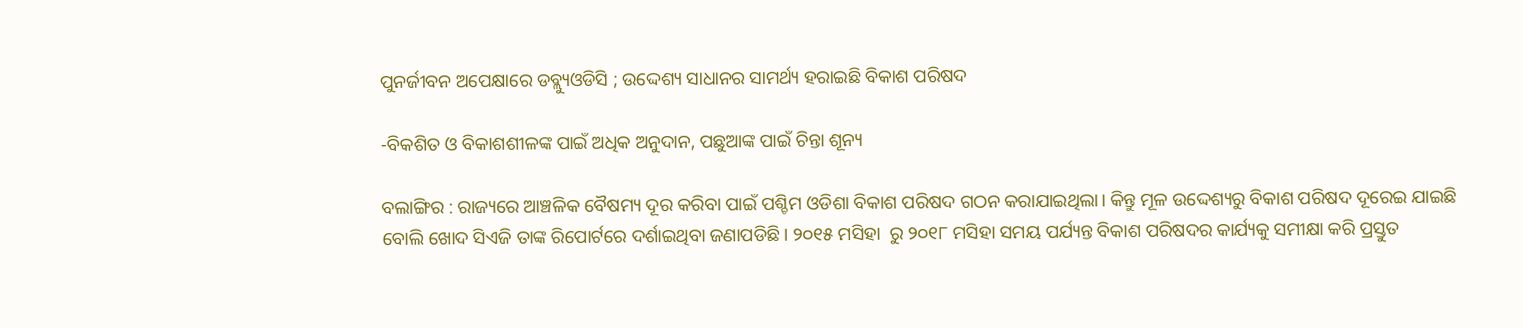ପୁନର୍ଜୀବନ ଅପେକ୍ଷାରେ ଡବ୍ଲ୍ୟୁଓଡିସି ; ଉଦ୍ଦେଶ୍ୟ ସାଧାନର ସାମର୍ଥ୍ୟ ହରାଇଛି ବିକାଶ ପରିଷଦ

-ବିକଶିତ ଓ ବିକାଶଶୀଳଙ୍କ ପାଇଁ ଅଧିକ ଅନୁଦାନ, ପଛୁଆଙ୍କ ପାଇଁ ଚିନ୍ତା ଶୂନ୍ୟ

ବଲାଙ୍ଗିର : ରାଜ୍ୟରେ ଆଞ୍ଚଳିକ ବୈଷମ୍ୟ ଦୂର କରିବା ପାଇଁ ପଶ୍ଚିମ ଓଡିଶା ବିକାଶ ପରିଷଦ ଗଠନ କରାଯାଇଥିଲା। କିନ୍ତୁ ମୂଳ ଉଦ୍ଦେଶ୍ୟରୁ ବିକାଶ ପରିଷଦ ଦୂରେଇ ଯାଇଛି ବୋଲି ଖୋଦ ସିଏଜି ତାଙ୍କ ରିପୋର୍ଟରେ ଦର୍ଶାଇଥିବା ଜଣାପଡିଛି। ୨୦୧୫ ମସିହା  ରୁ ୨୦୧୮ ମସିହା ସମୟ ପର୍ଯ୍ୟନ୍ତ ବିକାଶ ପରିଷଦର କାର୍ଯ୍ୟକୁ ସମୀକ୍ଷା କରି ପ୍ରସ୍ତୁତ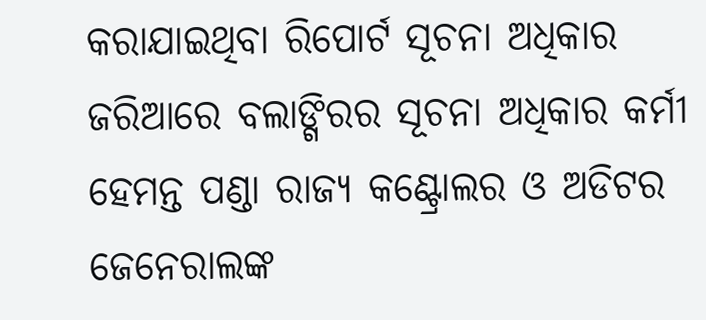କରାଯାଇଥିବା ରିପୋର୍ଟ ସୂଚନା ଅଧିକାର ଜରିଆରେ ବଲାଙ୍ଗିରର ସୂଚନା ଅଧିକାର କର୍ମୀ ହେମନ୍ତ ପଣ୍ଡା ରାଜ୍ୟ କଣ୍ଟ୍ରୋଲର ଓ ଅଡିଟର ଜେନେରାଲଙ୍କ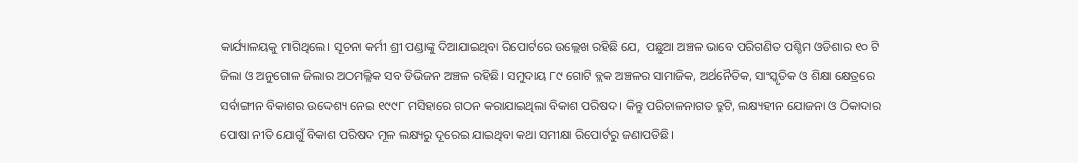କାର୍ଯ୍ୟାଳୟକୁ ମାଗିଥିଲେ। ସୂଚନା କର୍ମୀ ଶ୍ରୀ ପଣ୍ଡାଙ୍କୁ ଦିଆଯାଇଥିବା ରିପୋର୍ଟରେ ଉଲ୍ଲେଖ ରହିଛି ଯେ,  ପଛୁଆ ଅଞ୍ଚଳ ଭାବେ ପରିଗଣିତ ପଶ୍ଚିମ ଓଡିଶାର ୧୦ ଟି ଜିଲା ଓ ଅନୁଗୋଳ ଜିଲାର ଅଠମଲ୍ଲିକ ସବ ଡିଭିଜନ ଅଞ୍ଚଳ ରହିଛି। ସମୁଦାୟ ୮୯ ଗୋଟି ବ୍ଲକ ଅଞ୍ଚଳର ସାମାଜିକ, ଅର୍ଥନୈତିକ, ସାଂସ୍କୃତିକ ଓ ଶିକ୍ଷା କ୍ଷେତ୍ରରେ ସର୍ବାଙ୍ଗୀନ ବିକାଶର ଉଦ୍ଦେଶ୍ୟ ନେଇ ୧୯୯୮ ମସିହାରେ ଗଠନ କରାଯାଇଥିଲା ବିକାଶ ପରିଷଦ। କିନ୍ତୁ ପରିଚାଳନାଗତ ତ୍ରୁଟି, ଲକ୍ଷ୍ୟହୀନ ଯୋଜନା ଓ ଠିକାଦାର ପୋଷା ନୀତି ଯୋଗୁଁ ବିକାଶ ପରିଷଦ ମୂଳ ଲକ୍ଷ୍ୟରୁ ଦୂରେଇ ଯାଇଥିବା କଥା ସମୀକ୍ଷା ରିପୋର୍ଟରୁ ଜଣାପଡିଛି।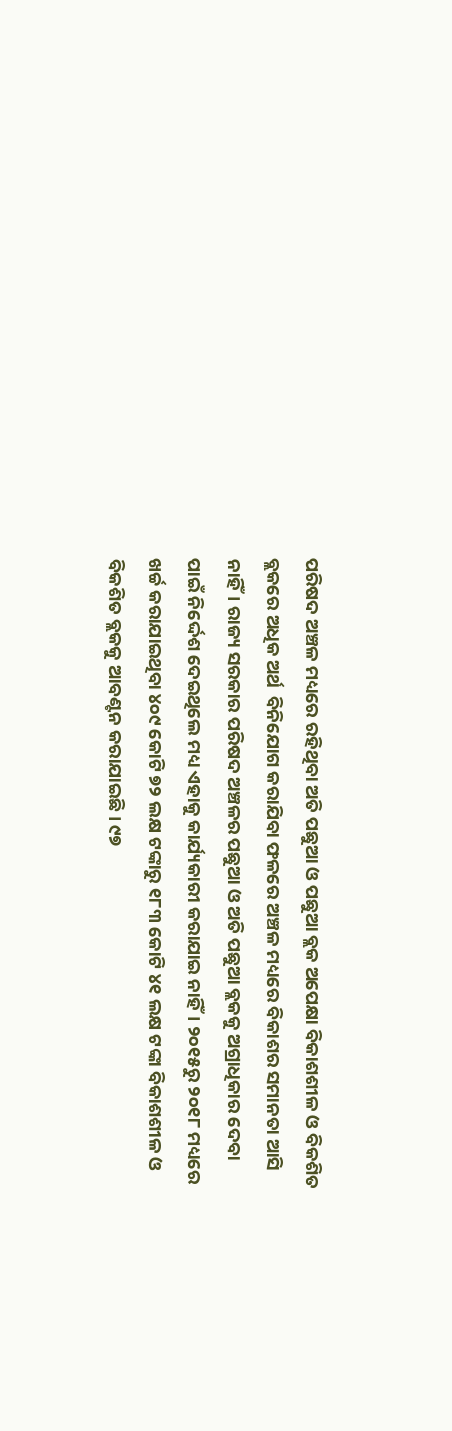ପରିଷଦ ଅଞ୍ଚଳ ମଧ୍ୟରେ ରହିଥିବା ଅତି ପଛୁଆ ଓ ପଛୁଆ ବ୍ଲକ ଅପେକ୍ଷା ବିକାଶଶୀଳ ଓ ବିକଶିତ ବ୍ଲକରେ ଅଧିକ ଅର୍ଥ  ବିନିଯୋଗ କରାଯିବା ଫଳରେ ଅଞ୍ଚଳ ମଧ୍ୟରେ ବିକାଶର ସମାନତା ଆସି ନାହିଁ। ରାଜ୍ୟ ସରକାର ପରିଷଦ ଅଞ୍ଚଳର ପଛୁଆ ଓ ଅତି ପଛୁଆ ବ୍ଲକକୁ ଅଗ୍ରାଧିକାର ଦେବା ପାଇଁ ନିର୍ଦ୍ଦେଶ ଦେଇଥିଲେ ମଧ୍ୟ ଏହାକୁ କାର୍ଯ୍ୟକାରୀ କରାଯାଇ ନାହିଁ। ୨୦୧୫ରୁ ୨୦୧୮ ମଧ୍ୟରେ ଖର୍ଚ୍ଚ କରାଯାଇଥିବା ୪୦୯ କୋଟି ୭୨ ଲକ୍ଷ ଟଙ୍କାରୁ ୧୮୩ କୋଟି ୪୧ ଲକ୍ଷ ଟଙ୍କା ବିକାଶଶୀଳ ଓ ବିକଶିତ ବ୍ଲକକୁ ଆବଣ୍ଟନ କରାଯାଇଛି। ୯୭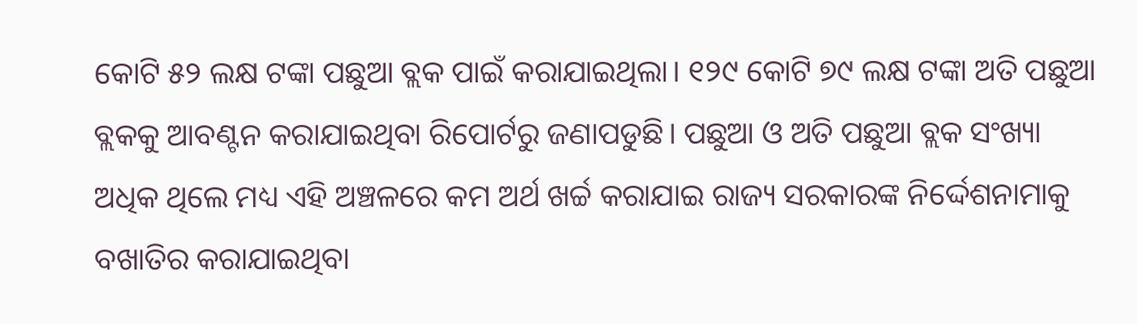କୋଟି ୫୨ ଲକ୍ଷ ଟଙ୍କା ପଛୁଆ ବ୍ଲକ ପାଇଁ କରାଯାଇଥିଲା। ୧୨୯ କୋଟି ୭୯ ଲକ୍ଷ ଟଙ୍କା ଅତି ପଛୁଆ ବ୍ଲକକୁ ଆବଣ୍ଟନ କରାଯାଇଥିବା ରିପୋର୍ଟରୁ ଜଣାପଡୁଛି। ପଛୁଆ ଓ ଅତି ପଛୁଆ ବ୍ଲକ ସଂଖ୍ୟା ଅଧିକ ଥିଲେ ମଧ୍ୟ ଏହି ଅଞ୍ଚଳରେ କମ ଅର୍ଥ ଖର୍ଚ୍ଚ କରାଯାଇ ରାଜ୍ୟ ସରକାରଙ୍କ ନିର୍ଦ୍ଦେଶନାମାକୁ ବଖାତିର କରାଯାଇଥିବା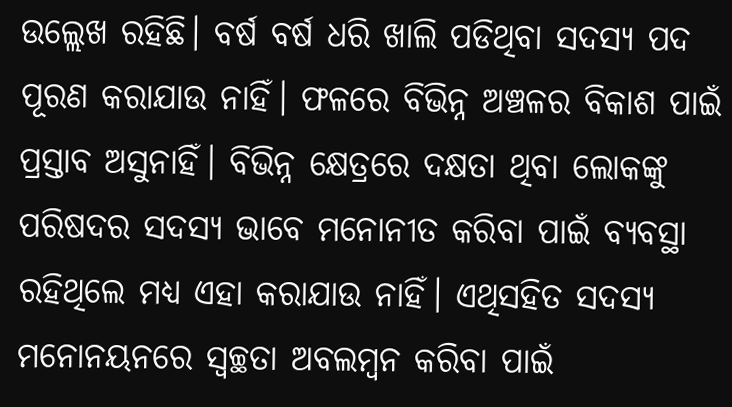ଉଲ୍ଲେଖ ରହିଛି। ବର୍ଷ ବର୍ଷ ଧରି ଖାଲି ପଡିଥିବା ସଦସ୍ୟ ପଦ ପୂରଣ କରାଯାଉ ନାହିଁ। ଫଳରେ ବିଭିନ୍ନ ଅଞ୍ଚଳର ବିକାଶ ପାଇଁ ପ୍ରସ୍ତାବ ଅସୁନାହିଁ। ବିଭିନ୍ନ କ୍ଷେତ୍ରରେ ଦକ୍ଷତା ଥିବା ଲୋକଙ୍କୁ ପରିଷଦର ସଦସ୍ୟ ଭାବେ ମନୋନୀତ କରିବା ପାଇଁ ବ୍ୟବସ୍ଥା ରହିଥିଲେ ମଧ୍ୟ ଏହା କରାଯାଉ ନାହିଁ। ଏଥିସହିତ ସଦସ୍ୟ ମନୋନୟନରେ ସ୍ୱଚ୍ଛତା ଅବଲମ୍ବନ କରିବା ପାଇଁ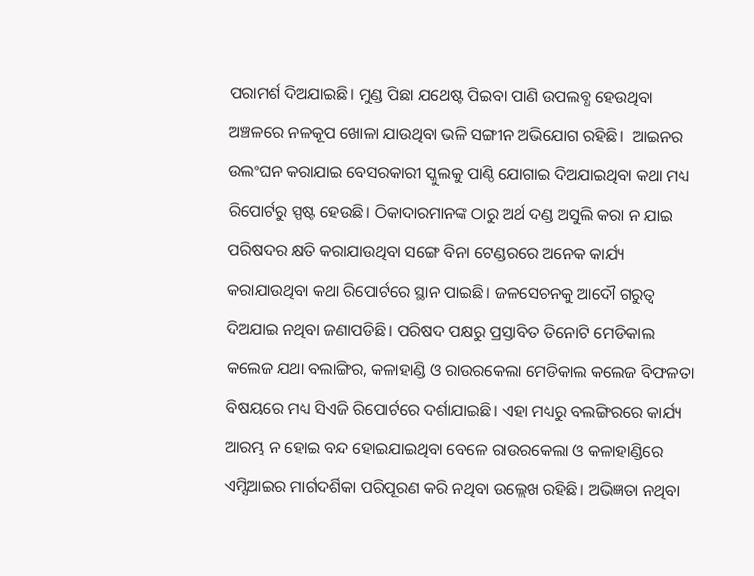ପରାମର୍ଶ ଦିଅଯାଇଛି। ମୁଣ୍ଡ ପିଛା ଯଥେଷ୍ଟ ପିଇବା ପାଣି ଉପଲବ୍ଧ ହେଉଥିବା ଅଞ୍ଚଳରେ ନଳକୂପ ଖୋଳା ଯାଉଥିବା ଭଳି ସଙ୍ଗୀନ ଅଭିଯୋଗ ରହିଛି।  ଆଇନର ଉଲଂଘନ କରାଯାଇ ବେସରକାରୀ ସ୍କୁଲକୁ ପାଣ୍ଠି ଯୋଗାଇ ଦିଅଯାଇଥିବା କଥା ମଧ୍ୟ ରିପୋର୍ଟରୁ ସ୍ପଷ୍ଟ ହେଉଛି। ଠିକାଦାରମାନଙ୍କ ଠାରୁ ଅର୍ଥ ଦଣ୍ଡ ଅସୁଲି କରା ନ ଯାଇ ପରିଷଦର କ୍ଷତି କରାଯାଉଥିବା ସଙ୍ଗେ ବିନା ଟେଣ୍ଡରରେ ଅନେକ କାର୍ଯ୍ୟ କରାଯାଉଥିବା କଥା ରିପୋର୍ଟରେ ସ୍ଥାନ ପାଇଛି। ଜଳସେଚନକୁ ଆଦୌ ଗରୁତ୍ୱ ଦିଅଯାଇ ନଥିବା ଜଣାପଡିଛି। ପରିଷଦ ପକ୍ଷରୁ ପ୍ରସ୍ତାବିତ ତିନୋଟି ମେଡିକାଲ କଲେଜ ଯଥା ବଲାଙ୍ଗିର, କଳାହାଣ୍ଡି ଓ ରାଉରକେଲା ମେଡିକାଲ କଲେଜ ବିଫଳତା ବିଷୟରେ ମଧ୍ୟ ସିଏଜି ରିପୋର୍ଟରେ ଦର୍ଶାଯାଇଛି। ଏହା ମଧ୍ୟରୁ ବଲଙ୍ଗିରରେ କାର୍ଯ୍ୟ ଆରମ୍ଭ ନ ହୋଇ ବନ୍ଦ ହୋଇଯାଇଥିବା ବେଳେ ରାଉରକେଲା ଓ କଳାହାଣ୍ଡିରେ ଏମ୍ସିଆଇର ମାର୍ଗଦର୍ଶିକା ପରିପୂରଣ କରି ନଥିବା ଉଲ୍ଲେଖ ରହିଛି। ଅଭିଜ୍ଞତା ନଥିବା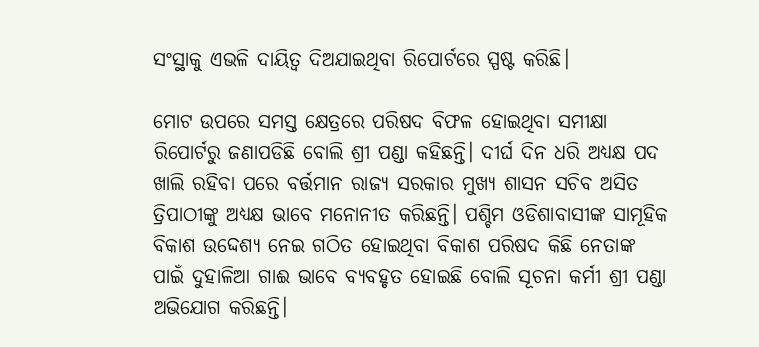ସଂସ୍ଥାକୁ ଏଭଳି ଦାୟିତ୍ୱ ଦିଅଯାଇଥିବା ରିପୋର୍ଟରେ ସ୍ପଷ୍ଟ କରିଛି।

ମୋଟ ଉପରେ ସମସ୍ତ କ୍ଷେତ୍ରରେ ପରିଷଦ ବିଫଳ ହୋଇଥିବା ସମୀକ୍ଷା ରିପୋର୍ଟରୁ ଜଣାପଡିଛି ବୋଲି ଶ୍ରୀ ପଣ୍ଡା କହିଛନ୍ତି। ଦୀର୍ଘ ଦିନ ଧରି ଅଧ୍ୟକ୍ଷ ପଦ ଖାଲି ରହିବା ପରେ ବର୍ତ୍ତମାନ ରାଜ୍ୟ ସରକାର ମୁଖ୍ୟ ଶାସନ ସଚିବ ଅସିତ ତ୍ରିପାଠୀଙ୍କୁ ଅଧ୍ୟକ୍ଷ ଭାବେ ମନୋନୀତ କରିଛନ୍ତି। ପଶ୍ଚିମ ଓଡିଶାବାସୀଙ୍କ ସାମୂହିକ ବିକାଶ ଉଦ୍ଦେଶ୍ୟ ନେଇ ଗଠିତ ହୋଇଥିବା ବିକାଶ ପରିଷଦ କିଛି ନେତାଙ୍କ ପାଇଁ ଦୁହାଳିଆ ଗାଈ ଭାବେ ବ୍ୟବହୃତ ହୋଇଛି ବୋଲି ସୂଚନା କର୍ମୀ ଶ୍ରୀ ପଣ୍ଡା ଅଭିଯୋଗ କରିଛନ୍ତି।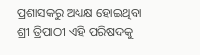ପ୍ରଶାସକରୁ ଅଧ୍ୟକ୍ଷ ହୋଇଥିବା ଶ୍ରୀ ତ୍ରିପାଠୀ ଏହି ପରିଷଦକୁ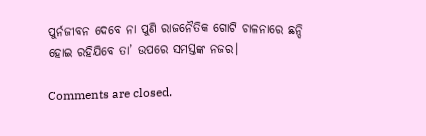ପୁର୍ନଜୀବନ ଦେବେ ନା ପୁଣି ରାଜନୈତିକ ଗୋଟି ଚାଳନାରେ ଛନ୍ଦି ହୋଇ ରହିଯିବେ ତା’ ଉପରେ ସମସ୍ତଙ୍କ ନଜର।

Comments are closed.